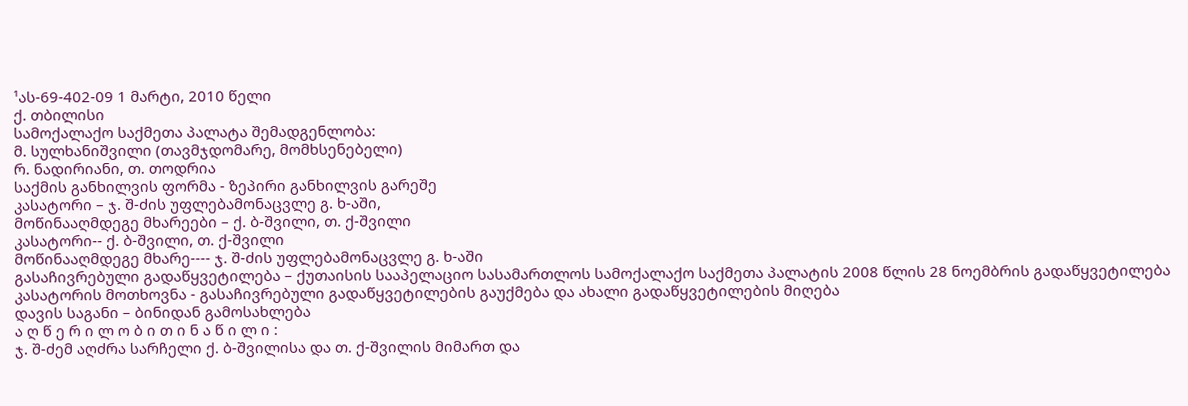¹ას-69-402-09 1 მარტი, 2010 წელი
ქ. თბილისი
სამოქალაქო საქმეთა პალატა შემადგენლობა:
მ. სულხანიშვილი (თავმჯდომარე, მომხსენებელი)
რ. ნადირიანი, თ. თოდრია
საქმის განხილვის ფორმა - ზეპირი განხილვის გარეშე
კასატორი – ჯ. შ-ძის უფლებამონაცვლე გ. ხ-აში,
მოწინააღმდეგე მხარეები – ქ. ბ-შვილი, თ. ქ-შვილი
კასატორი-- ქ. ბ-შვილი, თ. ქ-შვილი
მოწინააღმდეგე მხარე---- ჯ. შ-ძის უფლებამონაცვლე გ. ხ-აში
გასაჩივრებული გადაწყვეტილება – ქუთაისის სააპელაციო სასამართლოს სამოქალაქო საქმეთა პალატის 2008 წლის 28 ნოემბრის გადაწყვეტილება
კასატორის მოთხოვნა - გასაჩივრებული გადაწყვეტილების გაუქმება და ახალი გადაწყვეტილების მიღება
დავის საგანი – ბინიდან გამოსახლება
ა ღ წ ე რ ი ლ ო ბ ი თ ი ნ ა წ ი ლ ი :
ჯ. შ-ძემ აღძრა სარჩელი ქ. ბ-შვილისა და თ. ქ-შვილის მიმართ და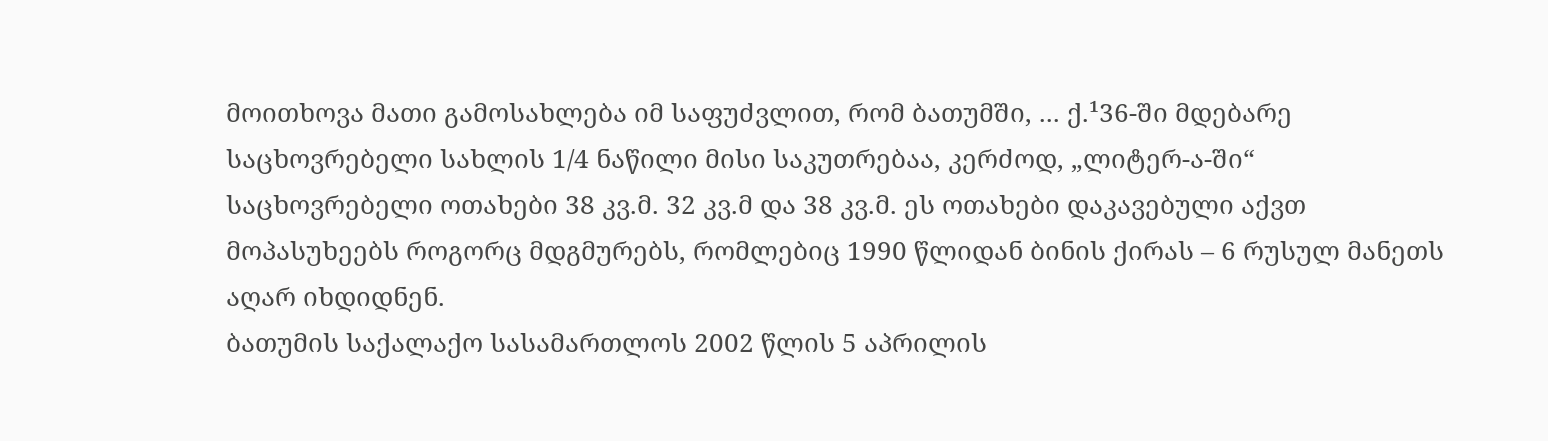მოითხოვა მათი გამოსახლება იმ საფუძვლით, რომ ბათუმში, ... ქ.¹36-ში მდებარე საცხოვრებელი სახლის 1/4 ნაწილი მისი საკუთრებაა, კერძოდ, „ლიტერ-ა-ში“ საცხოვრებელი ოთახები 38 კვ.მ. 32 კვ.მ და 38 კვ.მ. ეს ოთახები დაკავებული აქვთ მოპასუხეებს როგორც მდგმურებს, რომლებიც 1990 წლიდან ბინის ქირას – 6 რუსულ მანეთს აღარ იხდიდნენ.
ბათუმის საქალაქო სასამართლოს 2002 წლის 5 აპრილის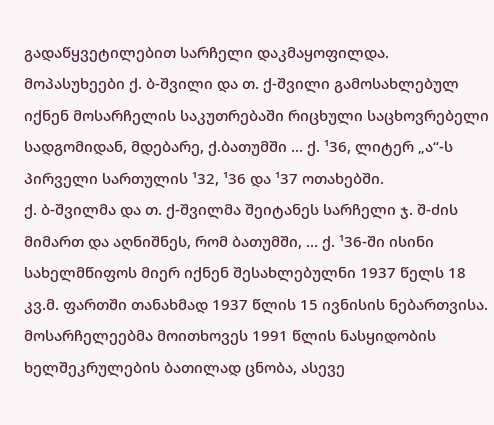გადაწყვეტილებით სარჩელი დაკმაყოფილდა. მოპასუხეები ქ. ბ-შვილი და თ. ქ-შვილი გამოსახლებულ იქნენ მოსარჩელის საკუთრებაში რიცხული საცხოვრებელი სადგომიდან, მდებარე, ქ.ბათუმში ... ქ. ¹36, ლიტერ „ა“-ს პირველი სართულის ¹32, ¹36 და ¹37 ოთახებში.
ქ. ბ-შვილმა და თ. ქ-შვილმა შეიტანეს სარჩელი ჯ. შ-ძის მიმართ და აღნიშნეს, რომ ბათუმში, ... ქ. ¹36-ში ისინი სახელმწიფოს მიერ იქნენ შესახლებულნი 1937 წელს 18 კვ.მ. ფართში თანახმად 1937 წლის 15 ივნისის ნებართვისა.
მოსარჩელეებმა მოითხოვეს 1991 წლის ნასყიდობის ხელშეკრულების ბათილად ცნობა, ასევე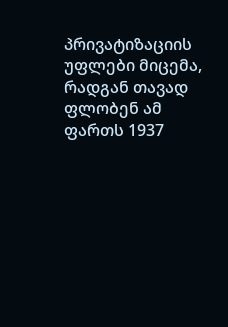პრივატიზაციის უფლები მიცემა, რადგან თავად ფლობენ ამ ფართს 1937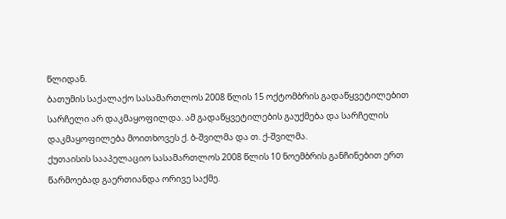წლიდან.
ბათუმის საქალაქო სასამართლოს 2008 წლის 15 ოქტომბრის გადაწყვეტილებით სარჩელი არ დაკმაყოფილდა. ამ გადაწყვეტილების გაუქმება და სარჩელის დაკმაყოფილება მოითხოვეს ქ. ბ-შვილმა და თ. ქ-შვილმა.
ქუთაისის სააპელაციო სასამართლოს 2008 წლის 10 ნოემბრის განჩინებით ერთ წარმოებად გაერთიანდა ორივე საქმე.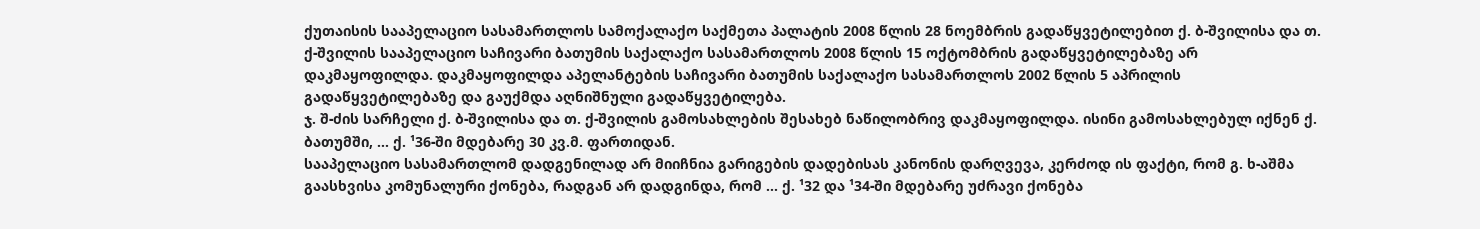ქუთაისის სააპელაციო სასამართლოს სამოქალაქო საქმეთა პალატის 2008 წლის 28 ნოემბრის გადაწყვეტილებით ქ. ბ-შვილისა და თ. ქ-შვილის სააპელაციო საჩივარი ბათუმის საქალაქო სასამართლოს 2008 წლის 15 ოქტომბრის გადაწყვეტილებაზე არ დაკმაყოფილდა. დაკმაყოფილდა აპელანტების საჩივარი ბათუმის საქალაქო სასამართლოს 2002 წლის 5 აპრილის გადაწყვეტილებაზე და გაუქმდა აღნიშნული გადაწყვეტილება.
ჯ. შ-ძის სარჩელი ქ. ბ-შვილისა და თ. ქ-შვილის გამოსახლების შესახებ ნაწილობრივ დაკმაყოფილდა. ისინი გამოსახლებულ იქნენ ქ. ბათუმში, ... ქ. ¹36-ში მდებარე 30 კვ.მ. ფართიდან.
სააპელაციო სასამართლომ დადგენილად არ მიიჩნია გარიგების დადებისას კანონის დარღვევა, კერძოდ ის ფაქტი, რომ გ. ხ-აშმა გაასხვისა კომუნალური ქონება, რადგან არ დადგინდა, რომ ... ქ. ¹32 და ¹34-ში მდებარე უძრავი ქონება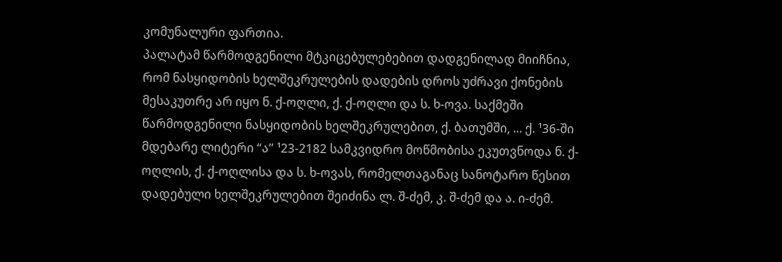კომუნალური ფართია.
პალატამ წარმოდგენილი მტკიცებულებებით დადგენილად მიიჩნია, რომ ნასყიდობის ხელშეკრულების დადების დროს უძრავი ქონების მესაკუთრე არ იყო ნ. ქ-ოღლი, ქ. ქ-ოღლი და ს. ხ-ოვა. საქმეში წარმოდგენილი ნასყიდობის ხელშეკრულებით, ქ. ბათუმში, ... ქ. ¹36-ში მდებარე ლიტერი “ა” ¹23-2182 სამკვიდრო მოწმობისა ეკუთვნოდა ნ. ქ-ოღლის, ქ. ქ-ოღლისა და ს. ხ-ოვას, რომელთაგანაც სანოტარო წესით დადებული ხელშეკრულებით შეიძინა ლ. შ-ძემ, კ. შ-ძემ და ა. ი-ძემ.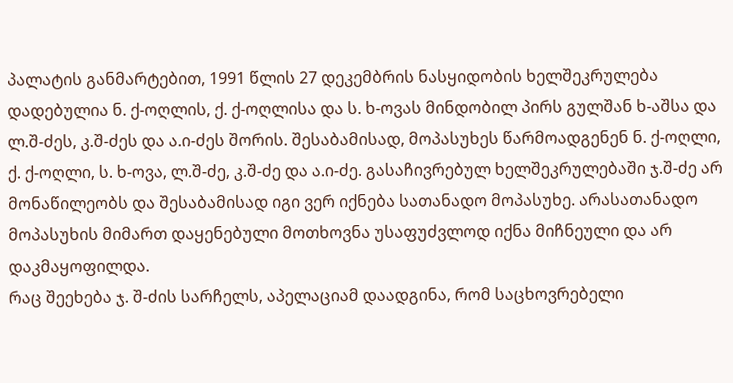პალატის განმარტებით, 1991 წლის 27 დეკემბრის ნასყიდობის ხელშეკრულება დადებულია ნ. ქ-ოღლის, ქ. ქ-ოღლისა და ს. ხ-ოვას მინდობილ პირს გულშან ხ-აშსა და ლ.შ-ძეს, კ.შ-ძეს და ა.ი-ძეს შორის. შესაბამისად, მოპასუხეს წარმოადგენენ ნ. ქ-ოღლი, ქ. ქ-ოღლი, ს. ხ-ოვა, ლ.შ-ძე, კ.შ-ძე და ა.ი-ძე. გასაჩივრებულ ხელშეკრულებაში ჯ.შ-ძე არ მონაწილეობს და შესაბამისად იგი ვერ იქნება სათანადო მოპასუხე. არასათანადო მოპასუხის მიმართ დაყენებული მოთხოვნა უსაფუძვლოდ იქნა მიჩნეული და არ დაკმაყოფილდა.
რაც შეეხება ჯ. შ-ძის სარჩელს, აპელაციამ დაადგინა, რომ საცხოვრებელი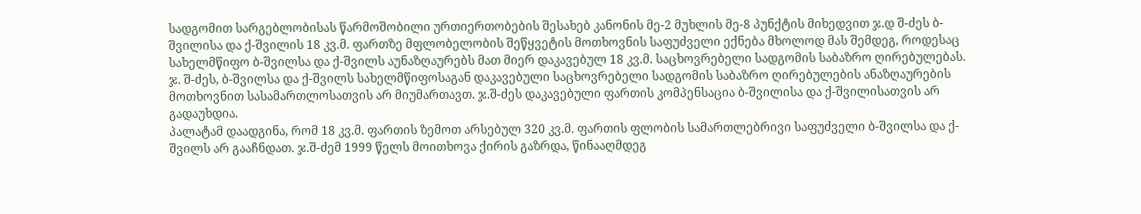სადგომით სარგებლობისას წარმოშობილი ურთიერთობების შესახებ კანონის მე-2 მუხლის მე-8 პუნქტის მიხედვით ჯ.დ შ-ძეს ბ-შვილისა და ქ-შვილის 18 კვ.მ. ფართზე მფლობელობის შეწყვეტის მოთხოვნის საფუძველი ექნება მხოლოდ მას შემდეგ, როდესაც სახელმწიფო ბ-შვილსა და ქ-შვილს აუნაზღაურებს მათ მიერ დაკავებულ 18 კვ.მ. საცხოვრებელი სადგომის საბაზრო ღირებულებას.
ჯ. შ-ძეს, ბ-შვილსა და ქ-შვილს სახელმწიფოსაგან დაკავებული საცხოვრებელი სადგომის საბაზრო ღირებულების ანაზღაურების მოთხოვნით სასამართლოსათვის არ მიუმართავთ. ჯ.შ-ძეს დაკავებული ფართის კომპენსაცია ბ-შვილისა და ქ-შვილისათვის არ გადაუხდია.
პალატამ დაადგინა, რომ 18 კვ.მ. ფართის ზემოთ არსებულ 320 კვ.მ. ფართის ფლობის სამართლებრივი საფუძველი ბ-შვილსა და ქ-შვილს არ გააჩნდათ. ჯ.შ-ძემ 1999 წელს მოითხოვა ქირის გაზრდა, წინააღმდეგ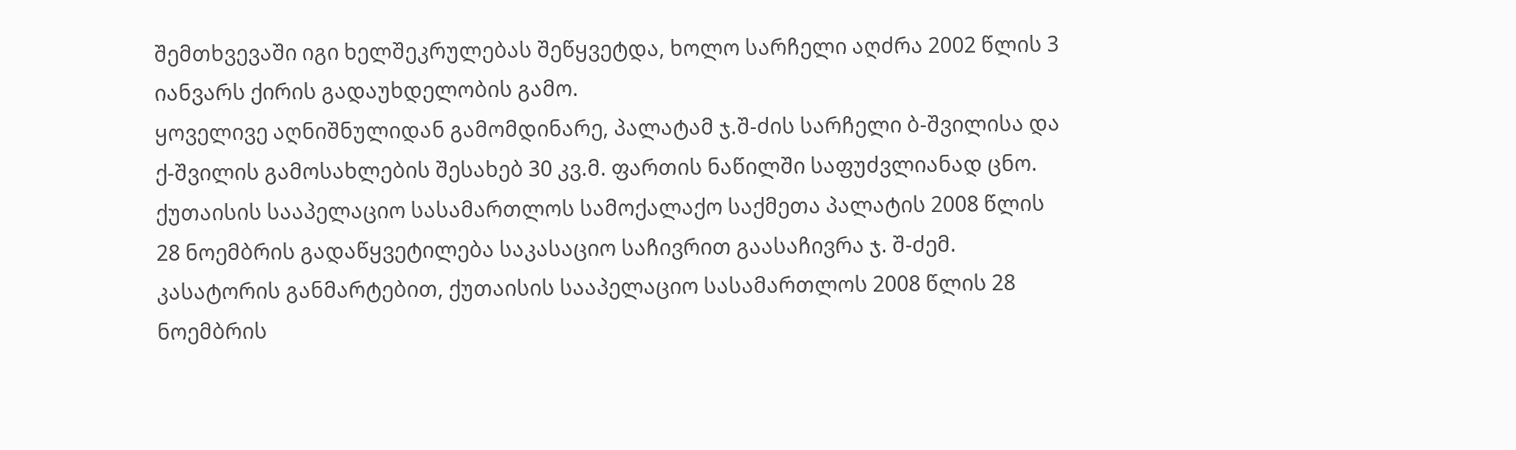შემთხვევაში იგი ხელშეკრულებას შეწყვეტდა, ხოლო სარჩელი აღძრა 2002 წლის 3 იანვარს ქირის გადაუხდელობის გამო.
ყოველივე აღნიშნულიდან გამომდინარე, პალატამ ჯ.შ-ძის სარჩელი ბ-შვილისა და ქ-შვილის გამოსახლების შესახებ 30 კვ.მ. ფართის ნაწილში საფუძვლიანად ცნო.
ქუთაისის სააპელაციო სასამართლოს სამოქალაქო საქმეთა პალატის 2008 წლის 28 ნოემბრის გადაწყვეტილება საკასაციო საჩივრით გაასაჩივრა ჯ. შ-ძემ.
კასატორის განმარტებით, ქუთაისის სააპელაციო სასამართლოს 2008 წლის 28 ნოემბრის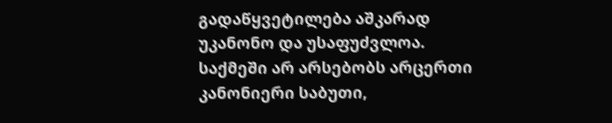გადაწყვეტილება აშკარად უკანონო და უსაფუძვლოა. საქმეში არ არსებობს არცერთი კანონიერი საბუთი,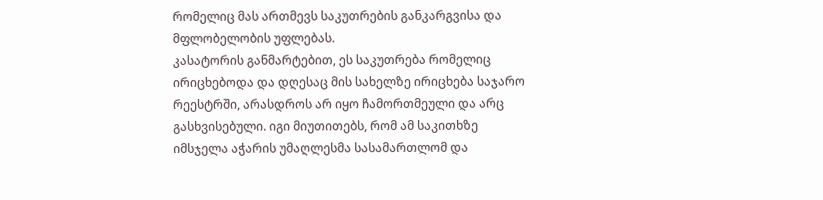რომელიც მას ართმევს საკუთრების განკარგვისა და მფლობელობის უფლებას.
კასატორის განმარტებით, ეს საკუთრება რომელიც ირიცხებოდა და დღესაც მის სახელზე ირიცხება საჯარო რეესტრში, არასდროს არ იყო ჩამორთმეული და არც გასხვისებული. იგი მიუთითებს, რომ ამ საკითხზე იმსჯელა აჭარის უმაღლესმა სასამართლომ და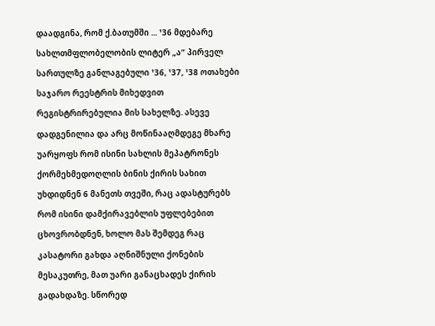დაადგინა, რომ ქ.ბათუმში ... ¹36 მდებარე სახლთმფლობელობის ლიტერ „ა“ პირველ სართულზე განლაგებული ¹36, ¹37, ¹38 ოთახები საჯარო რეესტრის მიხედვით რეგისტრირებულია მის სახელზე. ასევე დადგენილია და არც მოწინააღმდეგე მხარე უარყოფს რომ ისინი სახლის მეპატრონეს ქორმეხმედოღლის ბინის ქირის სახით უხდიდნენ 6 მანეთს თვეში, რაც ადასტურებს რომ ისინი დამქირავებლის უფლებებით ცხოვრობდნენ, ხოლო მას შემდეგ რაც კასატორი გახდა აღნიშნული ქონების მესაკუთრე, მათ უარი განაცხადეს ქირის გადახდაზე. სწორედ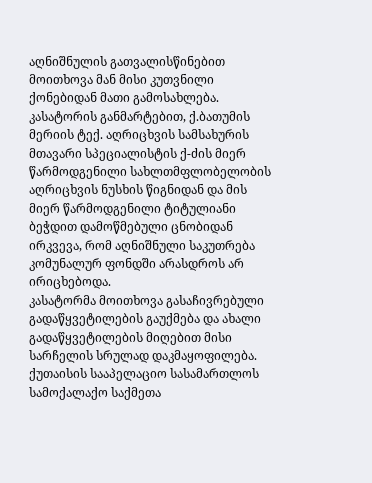აღნიშნულის გათვალისწინებით მოითხოვა მან მისი კუთვნილი ქონებიდან მათი გამოსახლება.
კასატორის განმარტებით, ქ.ბათუმის მერიის ტექ. აღრიცხვის სამსახურის მთავარი სპეციალისტის ქ-ძის მიერ წარმოდგენილი სახლთმფლობელობის აღრიცხვის ნუსხის წიგნიდან და მის მიერ წარმოდგენილი ტიტულიანი ბეჭდით დამოწმებული ცნობიდან ირკვევა, რომ აღნიშნული საკუთრება კომუნალურ ფონდში არასდროს არ ირიცხებოდა.
კასატორმა მოითხოვა გასაჩივრებული გადაწყვეტილების გაუქმება და ახალი გადაწყვეტილების მიღებით მისი სარჩელის სრულად დაკმაყოფილება.
ქუთაისის სააპელაციო სასამართლოს სამოქალაქო საქმეთა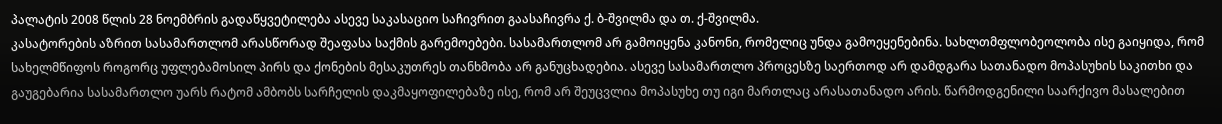პალატის 2008 წლის 28 ნოემბრის გადაწყვეტილება ასევე საკასაციო საჩივრით გაასაჩივრა ქ. ბ-შვილმა და თ. ქ-შვილმა.
კასატორების აზრით სასამართლომ არასწორად შეაფასა საქმის გარემოებები. სასამართლომ არ გამოიყენა კანონი, რომელიც უნდა გამოეყენებინა. სახლთმფლობეოლობა ისე გაიყიდა, რომ სახელმწიფოს როგორც უფლებამოსილ პირს და ქონების მესაკუთრეს თანხმობა არ განუცხადებია. ასევე სასამართლო პროცესზე საერთოდ არ დამდგარა სათანადო მოპასუხის საკითხი და გაუგებარია სასამართლო უარს რატომ ამბობს სარჩელის დაკმაყოფილებაზე ისე, რომ არ შეუცვლია მოპასუხე თუ იგი მართლაც არასათანადო არის. წარმოდგენილი საარქივო მასალებით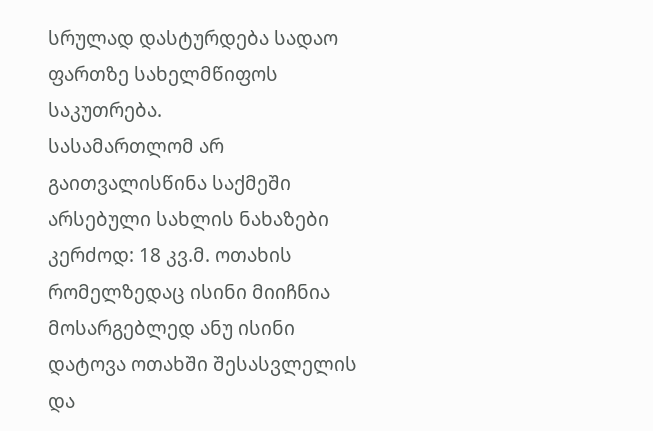სრულად დასტურდება სადაო ფართზე სახელმწიფოს საკუთრება.
სასამართლომ არ გაითვალისწინა საქმეში არსებული სახლის ნახაზები კერძოდ: 18 კვ.მ. ოთახის რომელზედაც ისინი მიიჩნია მოსარგებლედ ანუ ისინი დატოვა ოთახში შესასვლელის და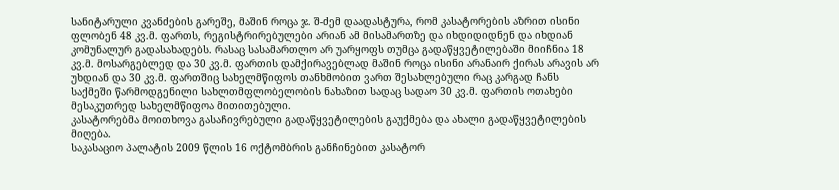სანიტარული კვანძების გარეშე, მაშინ როცა ჯ. შ-ძემ დაადასტურა, რომ კასატორების აზრით ისინი ფლობენ 48 კვ.მ. ფართს, რეგისტრირებულები არიან ამ მისამართზე და იხდიდიდნენ და იხდიან კომუნალურ გადასახადებს. რასაც სასამართლო არ უარყოფს თუმცა გადაწყვეტილებაში მიიჩნია 18 კვ.მ. მოსარგებლედ და 30 კვ.მ. ფართის დამქირავებლად მაშინ როცა ისინი არანაირ ქირას არავის არ უხდიან და 30 კვ.მ. ფართშიც სახელმწიფოს თანხმობით ვართ შესახლებული რაც კარგად ჩანს საქმეში წარმოდგენილი სახლთმფლობელობის ნახაზით სადაც სადაო 30 კვ.მ. ფართის ოთახები მესაკუთრედ სახელმწიფოა მითითებული.
კასატორებმა მოითხოვა გასაჩივრებული გადაწყვეტილების გაუქმება და ახალი გადაწყვეტილების მიღება.
საკასაციო პალატის 2009 წლის 16 ოქტომბრის განჩინებით კასატორ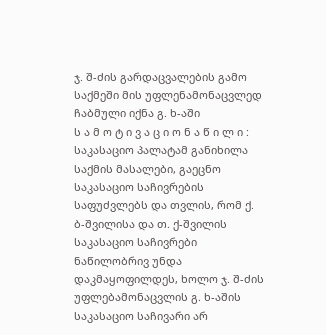ჯ. შ-ძის გარდაცვალების გამო საქმეში მის უფლენამონაცვლედ ჩაბმული იქნა გ. ხ-აში
ს ა მ ო ტ ი ვ ა ც ი ო ნ ა წ ი ლ ი :
საკასაციო პალატამ განიხილა საქმის მასალები, გაეცნო საკასაციო საჩივრების საფუძვლებს და თვლის, რომ ქ. ბ-შვილისა და თ. ქ-შვილის საკასაციო საჩივრები ნაწილობრივ უნდა დაკმაყოფილდეს, ხოლო ჯ. შ-ძის უფლებამონაცვლის გ. ხ-აშის საკასაციო საჩივარი არ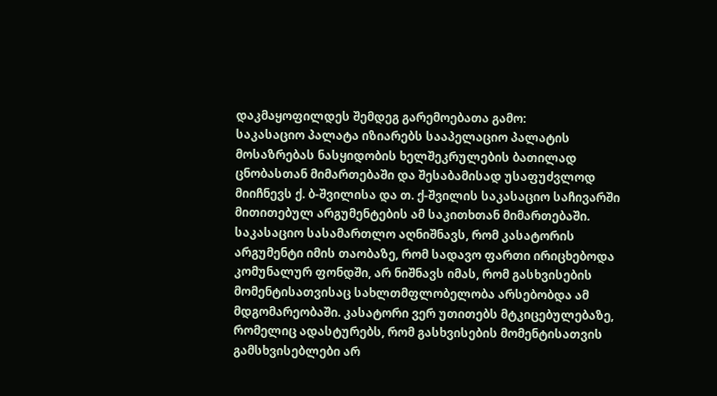დაკმაყოფილდეს შემდეგ გარემოებათა გამო:
საკასაციო პალატა იზიარებს სააპელაციო პალატის მოსაზრებას ნასყიდობის ხელშეკრულების ბათილად ცნობასთან მიმართებაში და შესაბამისად უსაფუძვლოდ მიიჩნევს ქ. ბ-შვილისა და თ. ქ-შვილის საკასაციო საჩივარში მითითებულ არგუმენტების ამ საკითხთან მიმართებაში. საკასაციო სასამართლო აღნიშნავს, რომ კასატორის არგუმენტი იმის თაობაზე, რომ სადავო ფართი ირიცხებოდა კომუნალურ ფონდში, არ ნიშნავს იმას, რომ გასხვისების მომენტისათვისაც სახლთმფლობელობა არსებობდა ამ მდგომარეობაში. კასატორი ვერ უთითებს მტკიცებულებაზე, რომელიც ადასტურებს, რომ გასხვისების მომენტისათვის გამსხვისებლები არ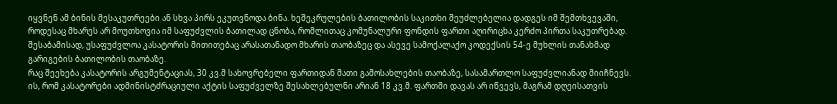იყვნენ ამ ბინის მესაკუთრეები ან სხვა პირს ეკუთვნოდა ბინა. ხეშეკრულების ბათილობის საკითხი შეუძლებელია დადგეს იმ შემთხვევაში, როდესაც მხარეს არ მოუთხოვია იმ საფუძვლის ბათილად ცნობა, რომლითაც კომუნალური ფონდის ფართი აღირიცხა კერძო პირთა საკუთრებად. შესაბამისად, უსაფუძვლოა კასატორის მითითებაც არასათანადო მხარის თაობაზეც და ასევე სამოქალაქო კოდექსის 54-ე მუხლის თანახმად გარიგების ბათილობის თაობაზე.
რაც შეეხება კასატორის არგუმენტაციას, 30 კვ.მ სახოვრებელი ფართიდან მათი გამოსახლების თაობაზე, სასამართლო საფუძვლიანად მიიჩნევს. ის, რომ კასატორები ადმინისტძრაციული აქტის საფუძველზე შესახლებულნი არიან 18 კვ.მ. ფართში დავას არ იწვევს, მაგრამ დღეისათვის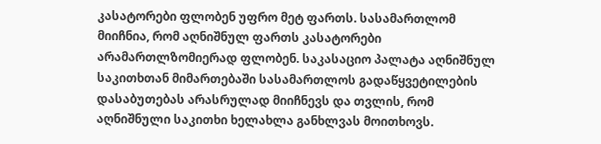კასატორები ფლობენ უფრო მეტ ფართს. სასამართლომ მიიჩნია, რომ აღნიშნულ ფართს კასატორები არამართლზომიერად ფლობენ. საკასაციო პალატა აღნიშნულ საკითხთან მიმართებაში სასამართლოს გადაწყვეტილების დასაბუთებას არასრულად მიიჩნევს და თვლის, რომ აღნიშნული საკითხი ხელახლა განხლვას მოითხოვს.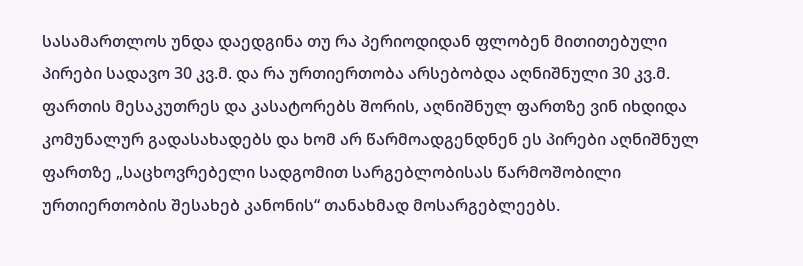სასამართლოს უნდა დაედგინა თუ რა პერიოდიდან ფლობენ მითითებული პირები სადავო 30 კვ.მ. და რა ურთიერთობა არსებობდა აღნიშნული 30 კვ.მ. ფართის მესაკუთრეს და კასატორებს შორის, აღნიშნულ ფართზე ვინ იხდიდა კომუნალურ გადასახადებს და ხომ არ წარმოადგენდნენ ეს პირები აღნიშნულ ფართზე „საცხოვრებელი სადგომით სარგებლობისას წარმოშობილი ურთიერთობის შესახებ კანონის“ თანახმად მოსარგებლეებს.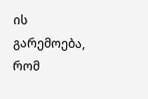ის გარემოება, რომ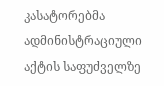კასატორებმა ადმინისტრაციული აქტის საფუძველზე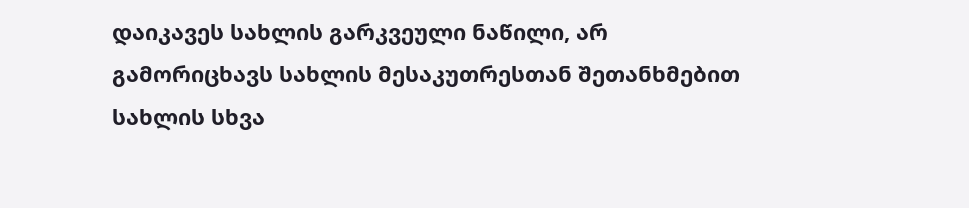დაიკავეს სახლის გარკვეული ნაწილი, არ გამორიცხავს სახლის მესაკუთრესთან შეთანხმებით სახლის სხვა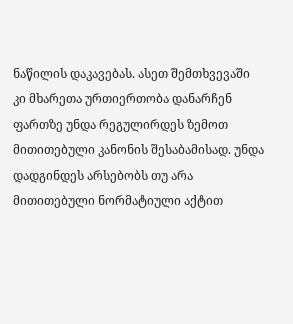ნაწილის დაკავებას. ასეთ შემთხვევაში კი მხარეთა ურთიერთობა დანარჩენ ფართზე უნდა რეგულირდეს ზემოთ მითითებული კანონის შესაბამისად. უნდა დადგინდეს არსებობს თუ არა მითითებული ნორმატიული აქტით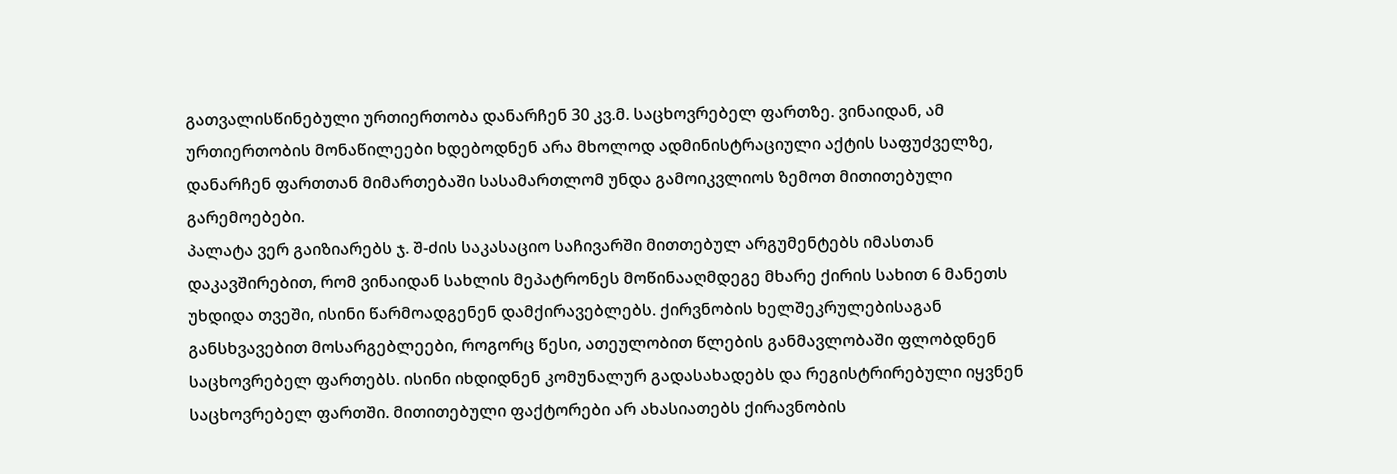გათვალისწინებული ურთიერთობა დანარჩენ 30 კვ.მ. საცხოვრებელ ფართზე. ვინაიდან, ამ ურთიერთობის მონაწილეები ხდებოდნენ არა მხოლოდ ადმინისტრაციული აქტის საფუძველზე, დანარჩენ ფართთან მიმართებაში სასამართლომ უნდა გამოიკვლიოს ზემოთ მითითებული გარემოებები.
პალატა ვერ გაიზიარებს ჯ. შ-ძის საკასაციო საჩივარში მითთებულ არგუმენტებს იმასთან დაკავშირებით, რომ ვინაიდან სახლის მეპატრონეს მოწინააღმდეგე მხარე ქირის სახით 6 მანეთს უხდიდა თვეში, ისინი წარმოადგენენ დამქირავებლებს. ქირვნობის ხელშეკრულებისაგან განსხვავებით მოსარგებლეები, როგორც წესი, ათეულობით წლების განმავლობაში ფლობდნენ საცხოვრებელ ფართებს. ისინი იხდიდნენ კომუნალურ გადასახადებს და რეგისტრირებული იყვნენ საცხოვრებელ ფართში. მითითებული ფაქტორები არ ახასიათებს ქირავნობის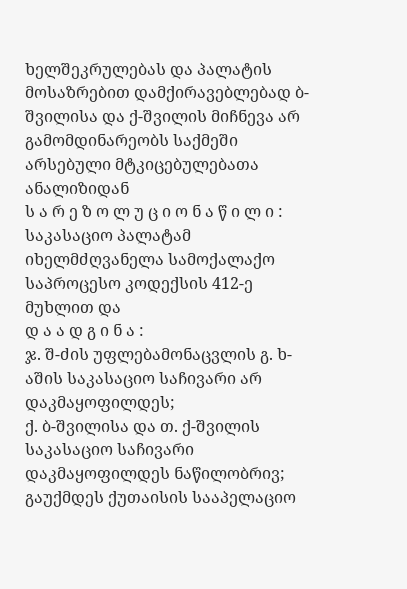ხელშეკრულებას და პალატის მოსაზრებით დამქირავებლებად ბ-შვილისა და ქ-შვილის მიჩნევა არ გამომდინარეობს საქმეში არსებული მტკიცებულებათა ანალიზიდან
ს ა რ ე ზ ო ლ უ ც ი ო ნ ა წ ი ლ ი :
საკასაციო პალატამ იხელმძღვანელა სამოქალაქო საპროცესო კოდექსის 412-ე მუხლით და
დ ა ა დ გ ი ნ ა :
ჯ. შ-ძის უფლებამონაცვლის გ. ხ-აშის საკასაციო საჩივარი არ დაკმაყოფილდეს;
ქ. ბ-შვილისა და თ. ქ-შვილის საკასაციო საჩივარი დაკმაყოფილდეს ნაწილობრივ;
გაუქმდეს ქუთაისის სააპელაციო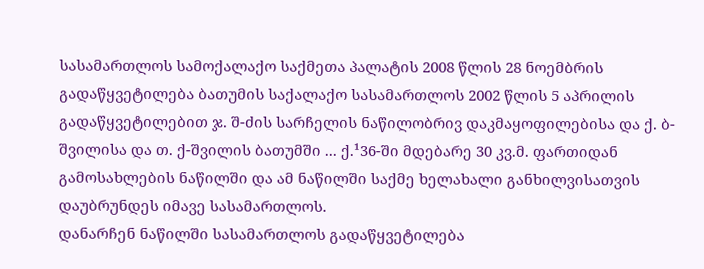სასამართლოს სამოქალაქო საქმეთა პალატის 2008 წლის 28 ნოემბრის გადაწყვეტილება ბათუმის საქალაქო სასამართლოს 2002 წლის 5 აპრილის გადაწყვეტილებით ჯ. შ-ძის სარჩელის ნაწილობრივ დაკმაყოფილებისა და ქ. ბ-შვილისა და თ. ქ-შვილის ბათუმში ... ქ.¹36-ში მდებარე 30 კვ.მ. ფართიდან გამოსახლების ნაწილში და ამ ნაწილში საქმე ხელახალი განხილვისათვის დაუბრუნდეს იმავე სასამართლოს.
დანარჩენ ნაწილში სასამართლოს გადაწყვეტილება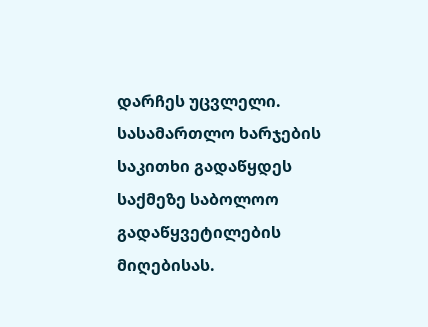დარჩეს უცვლელი.
სასამართლო ხარჯების საკითხი გადაწყდეს საქმეზე საბოლოო გადაწყვეტილების მიღებისას.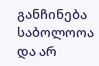განჩინება საბოლოოა და არ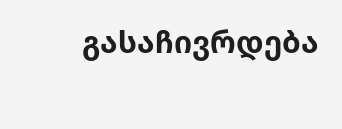გასაჩივრდება